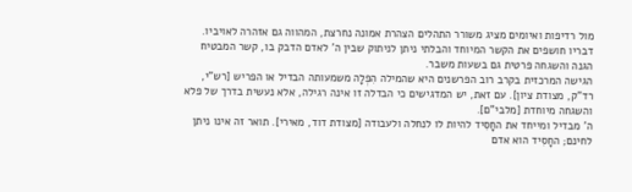מול רדיפות ואיומים מציג משורר התהלים הצהרת אמונה נחרצת, המהווה גם אזהרה לאויביו. דבריו חושפים את הקשר המיוחד והבלתי ניתן לניתוק שבין ה' לאדם הדבק בו, קשר המבטיח הגנה והשגחה פרטית גם בשעות משבר.
הגישה המרכזית בקרב רוב הפרשנים היא שהמילה הִפְלָה משמעותה הבדיל או הפריש [רש"י, רד"ק, מצודת ציון]. עם זאת, יש המדגישים כי הבדלה זו אינה רגילה, אלא נעשית בדרך של פלא והשגחה מיוחדת [מלבי"ם].
ה' מבדיל ומייחד את החָסִיד להיות לו לנחלה ולעבודה [מצודת דוד, מאירי]. תואר זה אינו ניתן לחינם; החָסִיד הוא אדם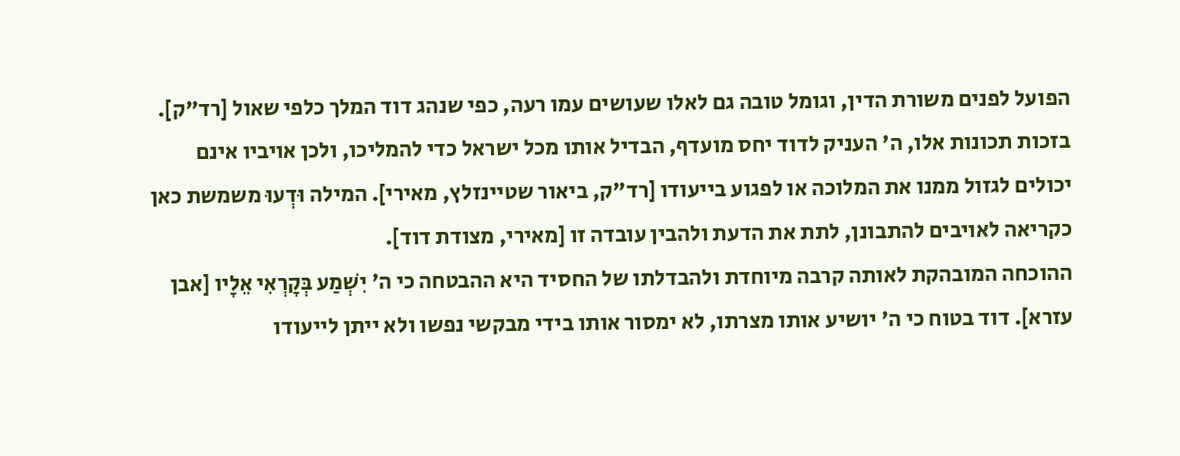הפועל לפנים משורת הדין, וגומל טובה גם לאלו שעושים עמו רעה, כפי שנהג דוד המלך כלפי שאול [רד"ק]. בזכות תכונות אלו, ה' העניק לדוד יחס מועדף, הבדיל אותו מכל ישראל כדי להמליכו, ולכן אויביו אינם יכולים לגזול ממנו את המלוכה או לפגוע בייעודו [רד"ק, ביאור שטיינזלץ, מאירי]. המילה וּדְעוּ משמשת כאן כקריאה לאויבים להתבונן, לתת את הדעת ולהבין עובדה זו [מאירי, מצודת דוד].
ההוכחה המובהקת לאותה קרבה מיוחדת ולהבדלתו של החסיד היא ההבטחה כי ה' יִשְׁמַע בְּקָרְאִי אֵלָיו [אבן עזרא]. דוד בטוח כי ה' יושיע אותו מצרתו, לא ימסור אותו בידי מבקשי נפשו ולא ייתן לייעודו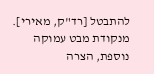להתבטל [רד"ק, מאירי]. מנקודת מבט עמוקה נוספת, הצרה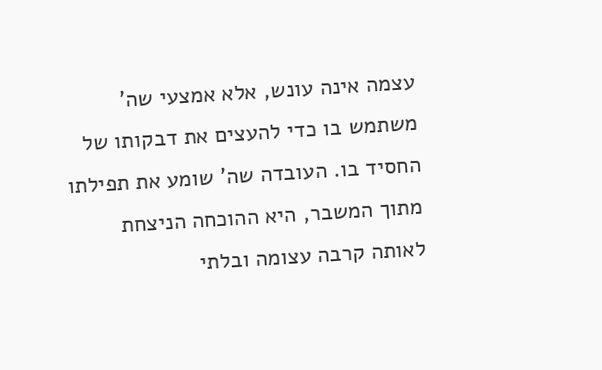עצמה אינה עונש, אלא אמצעי שה' משתמש בו כדי להעצים את דבקותו של החסיד בו. העובדה שה' שומע את תפילתו מתוך המשבר, היא ההוכחה הניצחת לאותה קרבה עצומה ובלתי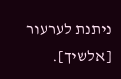ניתנת לערעור [אלשיך].